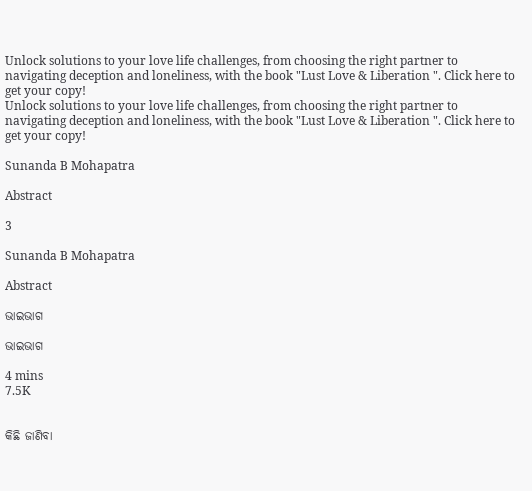Unlock solutions to your love life challenges, from choosing the right partner to navigating deception and loneliness, with the book "Lust Love & Liberation ". Click here to get your copy!
Unlock solutions to your love life challenges, from choosing the right partner to navigating deception and loneliness, with the book "Lust Love & Liberation ". Click here to get your copy!

Sunanda B Mohapatra

Abstract

3

Sunanda B Mohapatra

Abstract

ଭାଇଭାଗ

ଭାଇଭାଗ

4 mins
7.5K


କିଛି ଜାଣିବା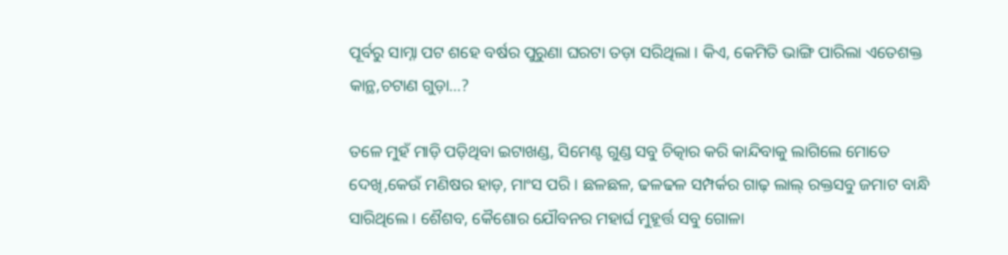ପୂର୍ବରୁ ସାମ୍ନା ପଟ ଶହେ ବର୍ଷର ପୁରୁଣା ଘରଟା ତଡ଼ା ସରିଥିଲା । କିଏ, କେମିତି ଭାଙ୍ଗି ପାରିଲା ଏତେଶକ୍ତ କାନ୍ଥ,ଚଟାଣ ଗୁଡ଼ା...?

ତଳେ ମୁହଁ ମାଡ଼ି ପଡ଼ିଥିବା ଇଟାଖଣ୍ଡ, ସିମେଣ୍ଟ ଗୁଣ୍ଡ ସବୁ ଚିତ୍କାର କରି କାନ୍ଦିବାକୁ ଲାଗିଲେ ମୋତେ ଦେଖି,କେଉଁ ମଣିଷର ହାଡ଼, ମାଂସ ପରି । ଛଳଛଳ, ଢଳଢଳ ସମ୍ପର୍କର ଗାଢ଼ ଲାଲ୍ ରକ୍ତସବୁ ଜମାଟ ବାନ୍ଧି ସାରିଥିଲେ । ଶୈଶବ, କୈଶୋର ଯୌବନର ମହାର୍ଘ ମୁହୂର୍ତ୍ତ ସବୁ ଗୋଳା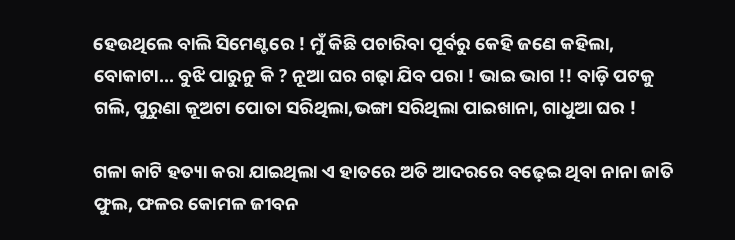ହେଉଥିଲେ ବାଲି ସିମେଣ୍ଟରେ ! ମୁଁ କିଛି ପଚାରିବା ପୂର୍ବରୁ କେହି ଜଣେ କହିଲା, ବୋକାଟା... ବୁଝି ପାରୁନୁ କି ? ନୂଆ ଘର ଗଢ଼ା ଯିବ ପରା ! ଭାଇ ଭାଗ !! ବାଡ଼ି ପଟକୁ ଗଲି, ପୁରୁଣା କୂଅଟା ପୋତା ସରିଥିଲା,ଭଙ୍ଗା ସରିଥିଲା ପାଇଖାନା, ଗାଧୁଆ ଘର !

ଗଳା କାଟି ହତ୍ୟା କରା ଯାଇଥିଲା ଏ ହାତରେ ଅତି ଆଦରରେ ବଢ଼େଇ ଥିବା ନାନା ଜାତି ଫୁଲ, ଫଳର କୋମଳ ଜୀବନ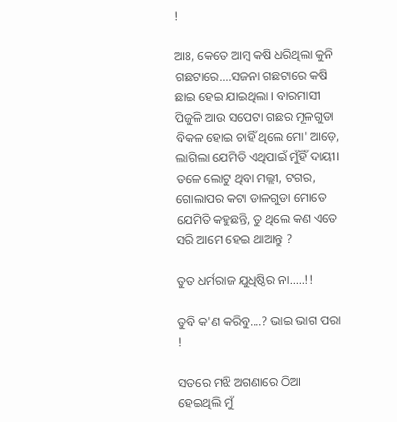!

ଆଃ, କେତେ ଆମ୍ବ କଷି ଧରିଥିଲା କୁନି ଗଛଟାରେ....ସଜନା ଗଛଟାରେ କଷି ଛାଇ ହେଇ ଯାଇଥିଲା । ବାରମାସୀ ପିଜୁଳି ଆଉ ସପେଟା ଗଛର ମୂଳଗୁଡା ବିକଳ ହୋଇ ଚାହିଁ ଥିଲେ ମୋ' ଆଡ଼େ, ଲାଗିଲା ଯେମିତି ଏଥିପାଇଁ ମୁଁହିଁ ଦାୟୀ। ତଳେ ଲୋଟୁ ଥିବା ମଲ୍ଲୀ, ଟଗର, ଗୋଲାପର କଟା ଡାଳଗୁଡା ମୋତେ ଯେମିତି କହୁଛନ୍ତି, ତୁ ଥିଲେ କଣ ଏତେ ସରି ଆମେ ହେଇ ଥାଆନ୍ତୁ ?

ତୁତ ଧର୍ମରାଜ ଯୁଧିଷ୍ଠିର ନା.....!!

ତୁବି କ'ଣ କରିବୁ....? ଭାଇ ଭାଗ ପରା !

ସତରେ ମଝି ଅଗଣାରେ ଠିଆ ହେଇଥିଲି ମୁଁ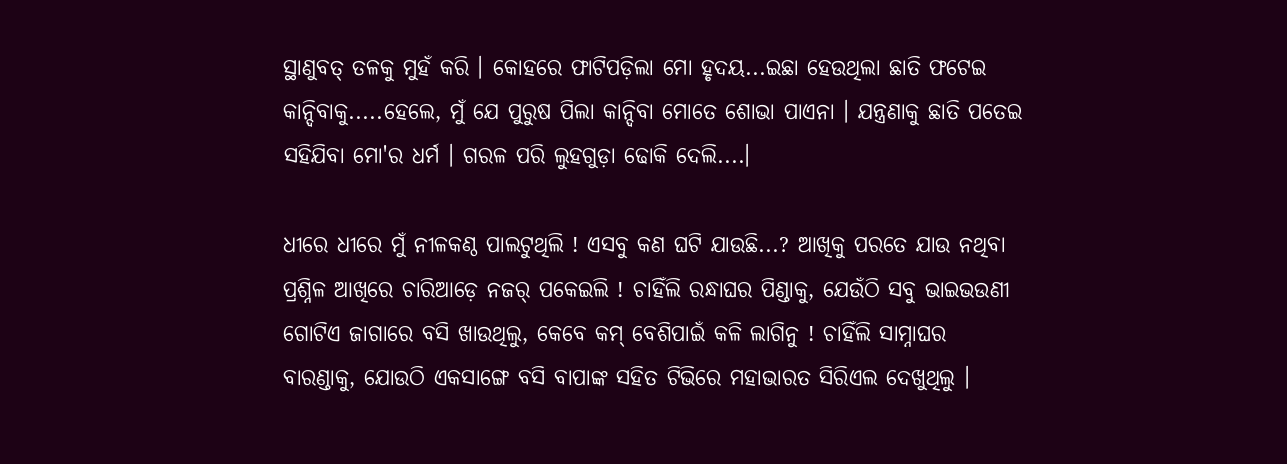ସ୍ଥାଣୁବତ୍ ତଳକୁ ମୁହଁ କରି । କୋହରେ ଫାଟିପଡ଼ିଲା ମୋ ହୃଦୟ...ଇଛା ହେଉଥିଲା ଛାତି ଫଟେଇ କାନ୍ଦିବାକୁ.....ହେଲେ, ମୁଁ ଯେ ପୁରୁଷ ପିଲା କାନ୍ଦିବା ମୋତେ ଶୋଭା ପାଏନା । ଯନ୍ତ୍ରଣାକୁ ଛାତି ପତେଇ ସହିଯିବା ମୋ'ର ଧର୍ମ । ଗରଳ ପରି ଲୁହଗୁଡ଼ା ଢୋକି ଦେଲି....।

ଧୀରେ ଧୀରେ ମୁଁ ନୀଳକଣ୍ଠ ପାଲଟୁଥିଲି ! ଏସବୁ କଣ ଘଟି ଯାଉଛି...? ଆଖିକୁ ପରତେ ଯାଉ ନଥିବା ପ୍ରଶ୍ନିଳ ଆଖିରେ ଚାରିଆଡ଼େ ନଜର୍ ପକେଇଲି ! ଚାହିଁଲି ରନ୍ଧାଘର ପିଣ୍ଡାକୁ, ଯେଉଁଠି ସବୁ ଭାଇଭଉଣୀ ଗୋଟିଏ ଜାଗାରେ ବସି ଖାଉଥିଲୁ, କେବେ କମ୍ ବେଶିପାଇଁ କଳି ଲାଗିନୁ ! ଚାହିଁଲି ସାମ୍ନାଘର ବାରଣ୍ଡାକୁ, ଯୋଉଠି ଏକସାଙ୍ଗେ ବସି ବାପାଙ୍କ ସହିତ ଟିଭିରେ ମହାଭାରତ ସିରିଏଲ ଦେଖୁଥିଲୁ ।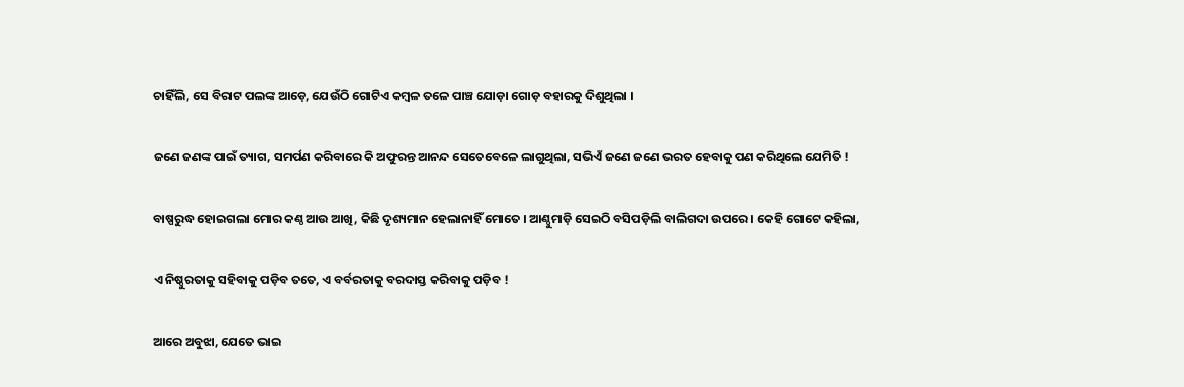ଚାହିଁଲି, ସେ ବିରାଟ ପଲଙ୍କ ଆଡ଼େ, ଯେଉଁଠି ଗୋଟିଏ କମ୍ଵଳ ତଳେ ପାଞ୍ଚ ଯୋଡ଼ା ଗୋଡ଼ ବହାରକୁ ଦିଶୁଥିଲା ।

ଜଣେ ଜଣଙ୍କ ପାଇଁ ତ୍ୟାଗ, ସମର୍ପଣ କରିବାରେ କି ଅଫୁରନ୍ତ ଆନନ୍ଦ ସେତେବେଳେ ଲାଗୁଥିଲା, ସଭିଏଁ ଜଣେ ଜଣେ ଭରତ ହେବାକୁ ପଣ କରିଥିଲେ ଯେମିତି !

ବାଷ୍ପରୁଦ୍ଧ ହୋଇଗଲା ମୋର କଣ୍ଠ ଆଉ ଆଖି, କିଛି ଦୃଶ୍ୟମାନ ହେଲାନାହିଁ ମୋତେ । ଆଣ୍ଠୁମାଡ଼ି ସେଇଠି ବସିପଡ଼ିଲି ବାଲିଗଦା ଉପରେ । କେହି ଗୋଟେ କହିଲା,

ଏ ନିଷ୍ଠୁରତାକୁ ସହିବାକୁ ପଡ଼ିବ ତତେ, ଏ ବର୍ବରତାକୁ ବରଦାସ୍ତ କରିବାକୁ ପଡ଼ିବ !

ଆରେ ଅବୁଝା, ଯେତେ ଭାଇ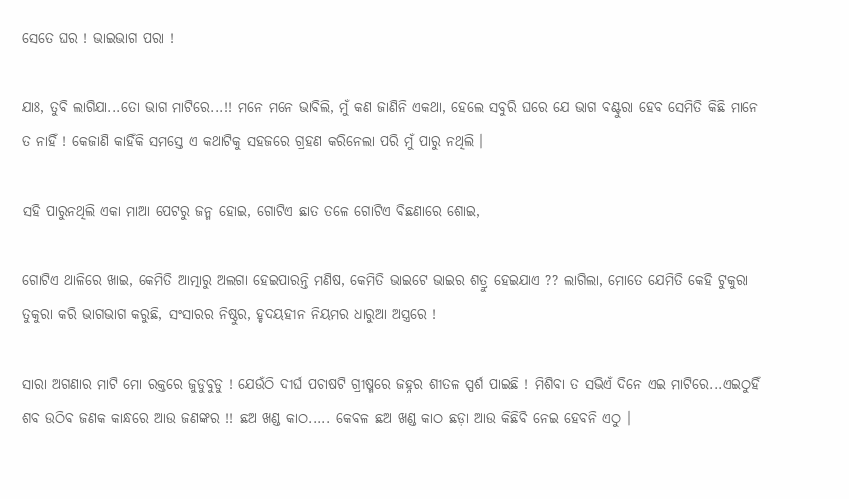ସେତେ ଘର ! ଭାଇଭାଗ ପରା !

ଯାଃ, ତୁବି ଲାଗିଯା...ତୋ ଭାଗ ମାଟିରେ...!! ମନେ ମନେ ଭାବିଲି, ମୁଁ କଣ ଜାଣିନି ଏକଥା, ହେଲେ ସବୁରି ଘରେ ଯେ ଭାଗ ବଣ୍ଟୁରା ହେବ ସେମିତି କିଛି ମାନେ ତ ନାହିଁ ! କେଜାଣି କାହିଁକି ସମସ୍ତେ ଏ କଥାଟିକୁ ସହଜରେ ଗ୍ରହଣ କରିନେଲା ପରି ମୁଁ ପାରୁ ନଥିଲି ।

ସହି ପାରୁନଥିଲି ଏକା ମାଆ ପେଟରୁ ଜନ୍ମ ହୋଇ, ଗୋଟିଏ ଛାତ ତଳେ ଗୋଟିଏ ବିଛଣାରେ ଶୋଇ,

ଗୋଟିଏ ଥାଳିରେ ଖାଇ, କେମିତି ଆତ୍ମାରୁ ଅଲଗା ହେଇପାରନ୍ତି ମଣିଷ, କେମିତି ଭାଇଟେ ଭାଇର ଶତ୍ରୁ ହେଇଯାଏ ?? ଲାଗିଲା, ମୋତେ ଯେମିତି କେହି ଟୁକୁରା ତୁକୁରା କରି ଭାଗଭାଗ କରୁଛି, ସଂସାରର ନିଷ୍ଠୁର, ହୃଦୟହୀନ ନିୟମର ଧାରୁଆ ଅସ୍ତ୍ରରେ !

ସାରା ଅଗଣାର ମାଟି ମୋ ରକ୍ତରେ ଜୁଡୁବୁଡୁ ! ଯେଉଁଠି ଦୀର୍ଘ ପଚାଷଟି ଗ୍ରୀଷ୍ମରେ ଜହ୍ନର ଶୀତଳ ସ୍ପର୍ଶ ପାଇଛି ! ମିଶିବା ତ ସଭିଏଁ ଦିନେ ଏଇ ମାଟିରେ...ଏଇଠୁହିଁ ଶବ ଉଠିବ ଜଣକ କାନ୍ଧରେ ଆଉ ଜଣଙ୍କର !! ଛଅ ଖଣ୍ଡ କାଠ..... କେବଳ ଛଅ ଖଣ୍ଡ କାଠ ଛଡ଼ା ଆଉ କିଛିବି ନେଇ ହେବନି ଏଠୁ ।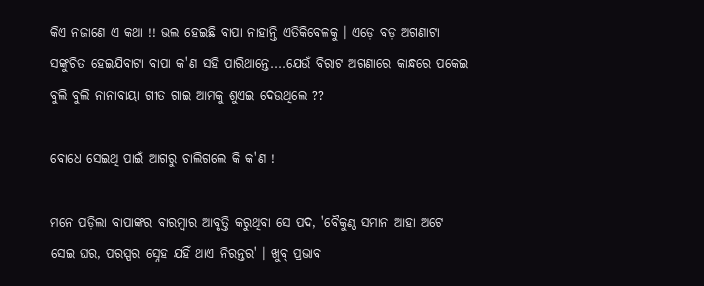କିଏ ନଜାଣେ ଏ କଥା !! ଭଲ ହେଇଛି ବାପା ନାହାନ୍ତି ଏତିକିବେଳକୁ । ଏଡ଼େ ବଡ଼ ଅଗଣାଟା ସଙ୍କୁଚିତ ହେଇଯିବାଟା ବାପା କ'ଣ ସହି ପାରିଥାନ୍ତେ....ଯେଉଁ ବିରାଟ ଅଗଣାରେ କାନ୍ଧରେ ପକେଇ ବୁଲି ବୁଲି ନାନାବାୟା ଗୀତ ଗାଇ ଆମକୁ ଶୁଏଇ ଦେଉଥିଲେ ??

ବୋଧେ ସେଇଥି ପାଇଁ ଆଗରୁ ଚାଲିଗଲେ କି କ'ଣ !

ମନେ ପଡ଼ିଲା ବାପାଙ୍କର ବାରମ୍ବାର ଆବୃତ୍ତି କରୁଥିବା ସେ ପଦ, 'ବୈକୁଣ୍ଠ ସମାନ ଆହା ଅଟେ ସେଇ ଘର, ପରସ୍ପର ସ୍ନେହ ଯହିଁ ଥାଏ ନିରନ୍ତର' । ଖୁବ୍ ପ୍ରଭାବ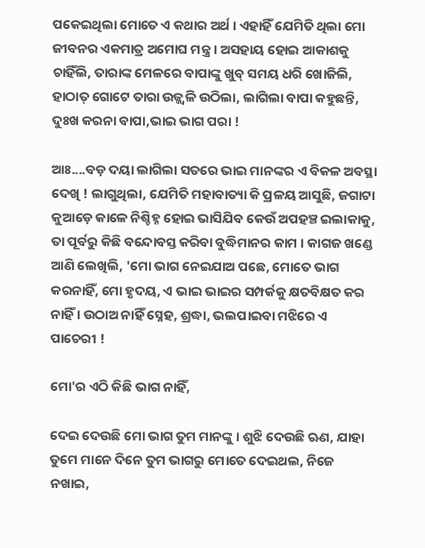ପକେଇଥିଲା ମୋତେ ଏ କଥାର ଅର୍ଥ । ଏହାହିଁ ଯେମିତି ଥିଲା ମୋ ଜୀବନର ଏକମାତ୍ର ଅମୋଘ ମନ୍ତ୍ର । ଅସହାୟ ହୋଇ ଆକାଶକୁ ଚାହିଁଲି, ତାରାଙ୍କ ମେଳରେ ବାପାଙ୍କୁ ଖୁବ୍ ସମୟ ଧରି ଖୋଜିଲି, ହାଠାତ୍ ଗୋଟେ ତାରା ଉଜ୍ଜ୍ୱଳି ଉଠିଲା, ଲାଗିଲା ବାପା କହୁଛନ୍ତି, ଦୁଃଖ କରନା ବାପା,ଭାଇ ଭାଗ ପରା !

ଆଃ....ବଡ଼ ଦୟା ଲାଗିଲା ସତରେ ଭାଇ ମାନଙ୍କର ଏ ବିକଳ ଅବସ୍ଥା ଦେଖି ! ଲାଗୁଥିଲା, ଯେମିତି ମହାବାତ୍ୟା କି ପ୍ରଳୟ ଆସୁଛି, ଜଗାଟା କୁଆଡ଼େ କାଳେ ନିଶ୍ଚିହ୍ନ ହୋଇ ଭାସିଯିବ କେଉଁ ଅପହଞ୍ଚ ଇଲାକାକୁ, ତା ପୂର୍ବରୁ କିଛି ବନ୍ଦୋବସ୍ତ କରିବା ବୁଦ୍ଧିମାନର କାମ । କାଗଜ ଖଣ୍ଡେ ଆଣି ଲେଖିଲି, 'ମୋ ଭାଗ ନେଇଯାଅ ପଛେ, ମୋତେ ଭାଗ କରନାହିଁ, ମୋ ହୃଦୟ, ଏ ଭାଇ ଭାଇର ସମ୍ପର୍କକୁ କ୍ଷତବିକ୍ଷତ କର ନାହିଁ । ଉଠାଅ ନାହିଁ ସ୍ନେହ, ଶ୍ରଦ୍ଧା, ଭଲପାଇବା ମଝିରେ ଏ ପାଚେରୀ !

ମୋ'ର ଏଠି କିଛି ଭାଗ ନାହିଁ,

ଦେଇ ଦେଉଛି ମୋ ଭାଗ ତୁମ ମାନଙ୍କୁ । ଶୁଝି ଦେଉଛି ଋଣ, ଯାହା ତୁମେ ମାନେ ଦିନେ ତୁମ ଭାଗରୁ ମୋତେ ଦେଇଥଲ, ନିଜେ ନଖାଇ,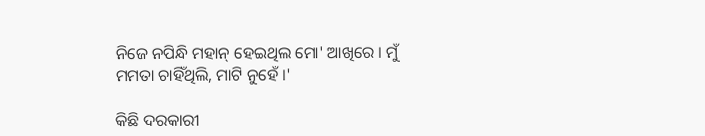ନିଜେ ନପିନ୍ଧି ମହାନ୍ ହେଇଥିଲ ମୋ' ଆଖିରେ । ମୁଁ ମମତା ଚାହିଁଥିଲି, ମାଟି ନୁହେଁ ।'

କିଛି ଦରକାରୀ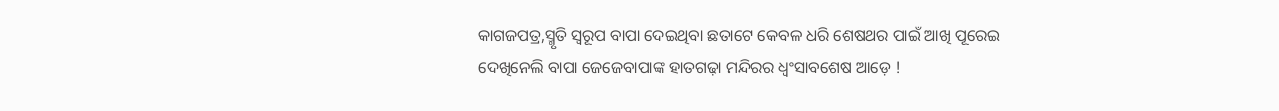କାଗଜପତ୍ର,ସ୍ମୃତି ସ୍ୱରୂପ ବାପା ଦେଇଥିବା ଛତାଟେ କେବଳ ଧରି ଶେଷଥର ପାଇଁ ଆଖି ପୂରେଇ ଦେଖିନେଲି ବାପା ଜେଜେବାପାଙ୍କ ହାତଗଢ଼ା ମନ୍ଦିରର ଧ୍ୱଂସାବଶେଷ ଆଡ଼େ !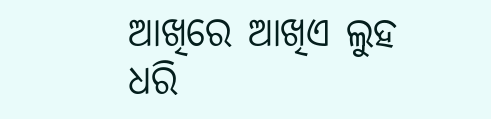ଆଖିରେ ଆଖିଏ ଲୁହ ଧରି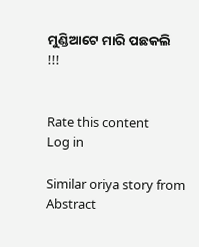ମୁଣ୍ଡିଆଟେ ମାରି ପଛକଲି !!!


Rate this content
Log in

Similar oriya story from Abstract